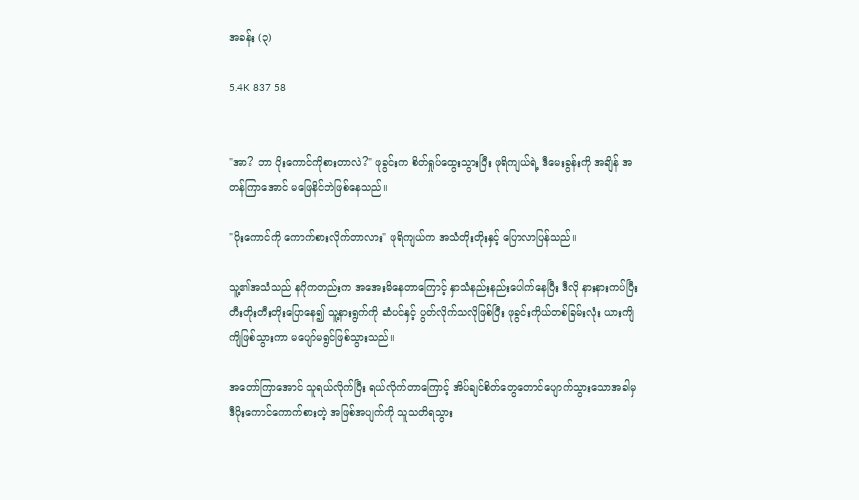အခန်း (၃)

5.4K 837 58


"အာ? ဘာ ပိုးကောင်ကိုစားတာလဲ?" ဖုခွင်းက စိတ်ရှုပ်ထွေးသွားပြီး ဖုရိကျယ်ရဲ့ ဒီမေးခွန်းကို အချိန် အတန်ကြာအောင် မဖြေနိင်ဘဲဖြစ်နေသည်။

"ပိုးကောင်ကို ကောက်စားလိုက်တာလား" ဖုရိကျယ်က အသံတိုးတိုးနှင့် ပြောလာပြန်သည်။

သူ့၏အသံသည် နဂိုကတည်းက အအေးမိနေတာကြောင့် နှာသံနည်းနည်းပေါက်နေပြီး ဒီလို နားနားကပ်ပြီး တီးတိုးတီးတိုးပြောနေ၍ သူ့နားရွက်ကို ဆံပင်နှင့် ပွတ်လိုက်သလိုဖြစ်ပြီး ဖုခွင်းကိုယ်တစ်ခြမ်းလုံး ယားကျိကျိဖြစ်သွားကာ မပျော်မရွင်ဖြစ်သွားသည်။

အတော်ကြာအောင် သူရယ်လိုက်ပြီး ရယ်လိုက်တာကြောင့် အိပ်ချင်စိတ်တွေတောင်ပျောက်သွားသောအခါမှ ဒီပိုးကောင်ကောက်စားတဲ့ အဖြစ်အပျက်ကို သူသတိရသွား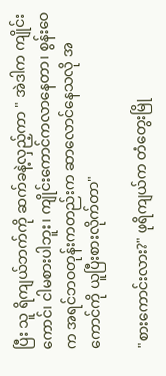ပြီး သူ ရိကျယ်ဘက်ကို ဆက်ခနဲ့လှည့်ကာ " အဲဒါက ကျိုင်းကောင်၊ ငါမစားပါဘူး၊ ကျိုင်းကောင်ကလာနေတာ၊ စွန်းဝေက အရင်ဘဝတုန်းကတည်းက ဆာလောင်နေသလို အကောင်ကို ယူပြီးစားလိုက်တာ"

"စားကောင်းလား?" ဖုရိကျယ်က တံတွေးမြို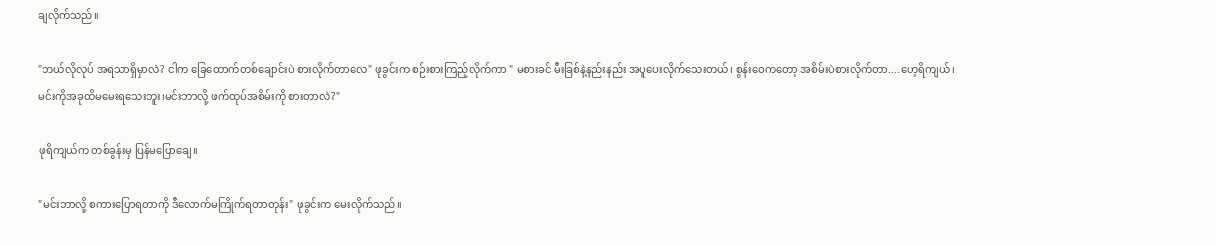ချလိုက်သည်။

"ဘယ်လိုလုပ် အရသာရှိမှာလဲ? ငါက ခြေထောက်တစ်ချောင်းပဲ စားလိုက်တာလေ" ဖုခွင်းက စဉ်းစားကြည့်လိုက်ကာ " မစားခင် မီးခြစ်နဲ့နည်းနည်း အပူပေးလိုက်သေးတယ်၊ စွန်းဝေကတော့ အစိမ်းပဲစားလိုက်တာ....ဟေ့ရိကျယ်၊မင်းကိုအခုထိမမေးရသေးဘူး၊မင်းဘာလို့ ဖက်ထုပ်အစိမ်းကို စားတာလဲ?"

ဖုရိကျယ်က တစ်ခွန်းမှ ပြန်မပြောချေ။

"မင်းဘာလို့ စကားပြောရတာကို ဒီလောက်မကြိုက်ရတာတုန်း" ဖုခွင်းက မေးလိုက်သည်။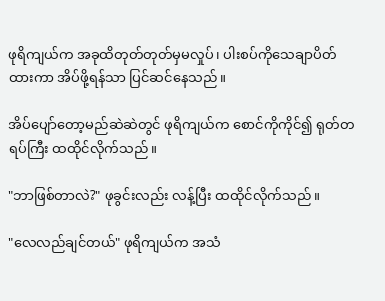ဖုရိကျယ်က အခုထိတုတ်တုတ်မှမလှုပ်၊ ပါးစပ်ကိုသေချာပိတ်ထားကာ အိပ်ဖို့ရန်သာ ပြင်ဆင်နေသည်။

အိပ်ပျော်တော့မည်ဆဲဆဲတွင် ဖုရိကျယ်က စောင်ကိုကိုင်၍ ရုတ်တရပ်ကြီး ထထိုင်လိုက်သည်။

"ဘာဖြစ်တာလဲ?" ဖုခွင်းလည်း လန့်ပြီး ထထိုင်လိုက်သည်။

"လေလည်ချင်တယ်" ဖုရိကျယ်က အသံ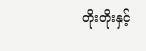တိုးတိုးနှင့်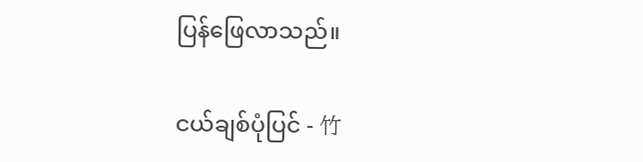ပြန်ဖြေလာသည်။

ငယ်ချစ်ပုံပြင် - 竹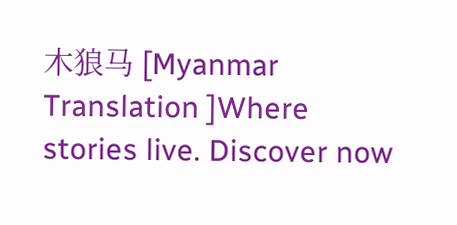木狼马 [Myanmar Translation ]Where stories live. Discover now